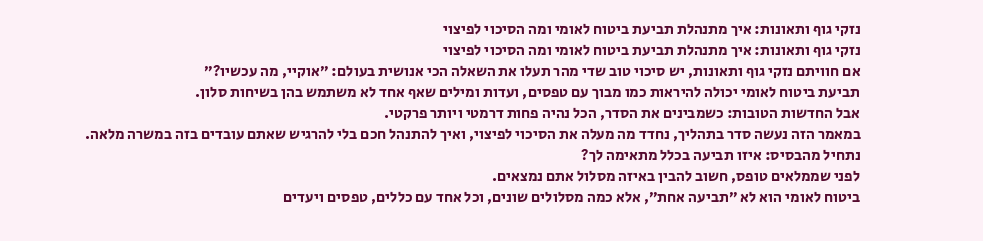נזקי גוף ותאונות: איך מתנהלת תביעת ביטוח לאומי ומה הסיכוי לפיצוי
נזקי גוף ותאונות: איך מתנהלת תביעת ביטוח לאומי ומה הסיכוי לפיצוי
אם חוויתם נזקי גוף ותאונות, יש סיכוי טוב שדי מהר תעלו את השאלה הכי אנושית בעולם: ״אוקיי, מה עכשיו?״
תביעת ביטוח לאומי יכולה להיראות כמו מבוך עם טפסים, ועדות ומילים שאף אחד לא משתמש בהן בשיחות סלון.
אבל החדשות הטובות: כשמבינים את הסדר, הכל נהיה פחות דרמטי ויותר פרקטי.
במאמר הזה נעשה סדר בתהליך, נחדד מה מעלה את הסיכוי לפיצוי, ואיך להתנהל חכם בלי להרגיש שאתם עובדים בזה במשרה מלאה.
נתחיל מהבסיס: איזו תביעה בכלל מתאימה לך?
לפני שממלאים טופס, חשוב להבין באיזה מסלול אתם נמצאים.
ביטוח לאומי הוא לא ״תביעה אחת״, אלא כמה מסלולים שונים, וכל אחד עם כללים, טפסים ויעדים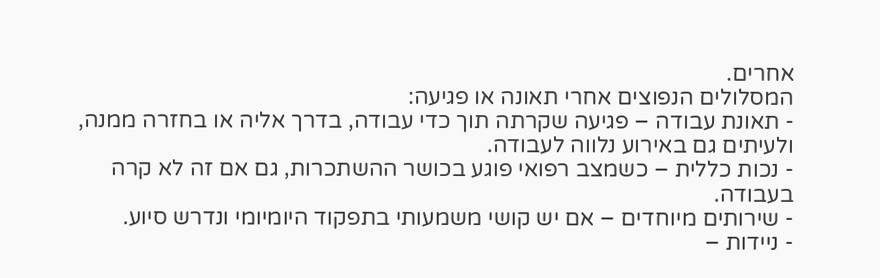אחרים.
המסלולים הנפוצים אחרי תאונה או פגיעה:
- תאונת עבודה – פגיעה שקרתה תוך כדי עבודה, בדרך אליה או בחזרה ממנה, ולעיתים גם באירוע נלווה לעבודה.
- נכות כללית – כשמצב רפואי פוגע בכושר ההשתכרות, גם אם זה לא קרה בעבודה.
- שירותים מיוחדים – אם יש קושי משמעותי בתפקוד היומיומי ונדרש סיוע.
- ניידות –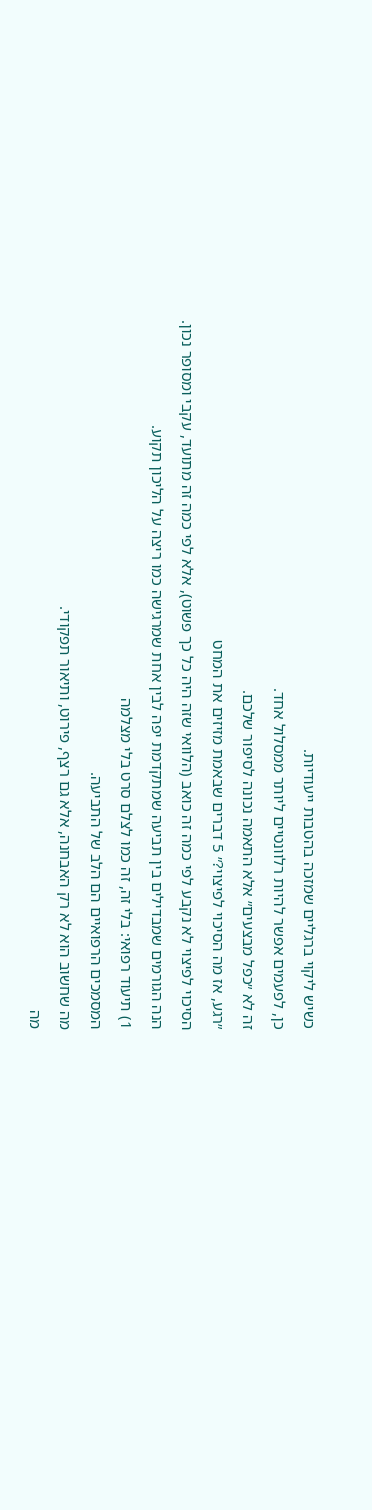כשיש ליקוי ברגליים שמזכה בהטבות ייעודיות.
כן, לפעמים אפשר להיות רלוונטיים ליותר ממסלול אחד.
זה לא ״כפל מבצעים״ אלא התאמה נכונה לסיפור שלכם.
״רגע, אז מה הסיכוי לפיצוי?״ 5 דברים שבאמת מזיזים את המחט
הסיכוי לפיצוי לא נקבע לפי כמה זה כואב (הלוואי שזה היה כל כך פשוט), אלא לפי כמה זה מתועד, עקבי ומסופר נכון.
הנה הגורמים שמבדילים בין תביעה שמתקדמת יפה לבין אחת שמרגישה כמו ריצה על הליכון תקוע.
1) תיעוד רפואי: בלי זה, זה כמו לצלם סרט בלי מצלמה
המסמכים הרפואיים הם הלב של התביעה.
מה שחשוב הוא לא רק האבחנה, אלא גם רצף, פירוט, ותיאור תפקודי.
מה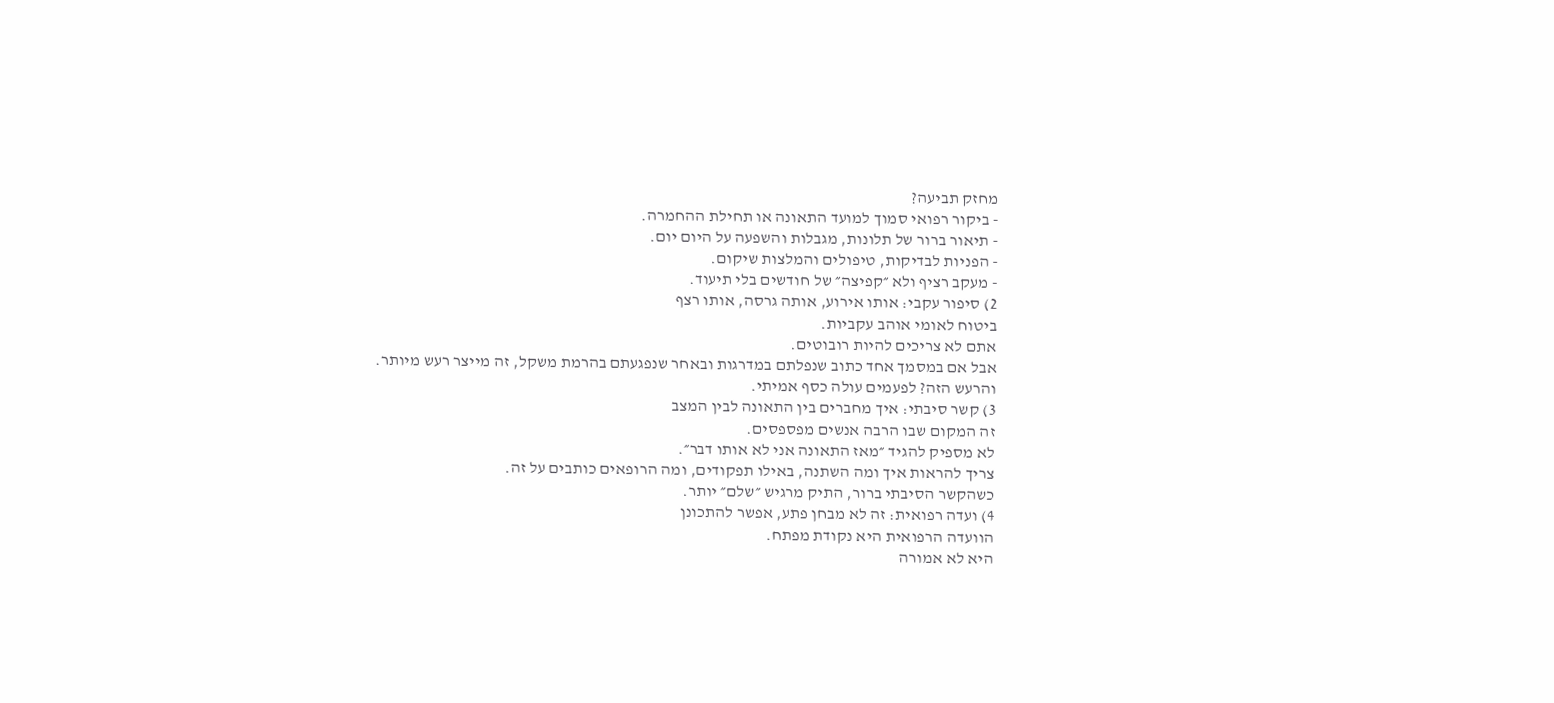מחזק תביעה?
- ביקור רפואי סמוך למועד התאונה או תחילת ההחמרה.
- תיאור ברור של תלונות, מגבלות והשפעה על היום יום.
- הפניות לבדיקות, טיפולים והמלצות שיקום.
- מעקב רציף ולא ״קפיצה״ של חודשים בלי תיעוד.
2) סיפור עקבי: אותו אירוע, אותה גרסה, אותו רצף
ביטוח לאומי אוהב עקביות.
אתם לא צריכים להיות רובוטים.
אבל אם במסמך אחד כתוב שנפלתם במדרגות ובאחר שנפגעתם בהרמת משקל, זה מייצר רעש מיותר.
והרעש הזה? לפעמים עולה כסף אמיתי.
3) קשר סיבתי: איך מחברים בין התאונה לבין המצב
זה המקום שבו הרבה אנשים מפספסים.
לא מספיק להגיד ״מאז התאונה אני לא אותו דבר״.
צריך להראות איך ומה השתנה, באילו תפקודים, ומה הרופאים כותבים על זה.
כשהקשר הסיבתי ברור, התיק מרגיש ״שלם״ יותר.
4) ועדה רפואית: זה לא מבחן פתע, אפשר להתכונן
הוועדה הרפואית היא נקודת מפתח.
היא לא אמורה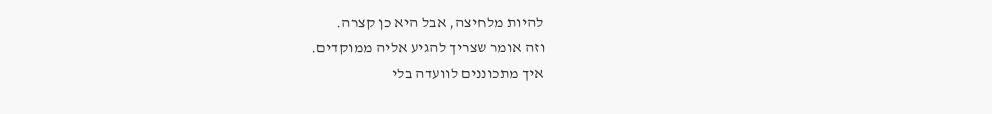להיות מלחיצה, אבל היא כן קצרה.
וזה אומר שצריך להגיע אליה ממוקדים.
איך מתכוננים לוועדה בלי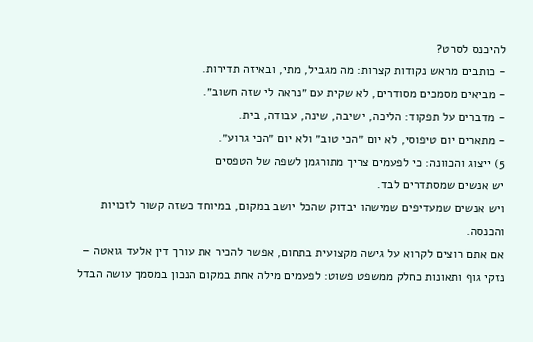להיכנס לסרט?
- כותבים מראש נקודות קצרות: מה מגביל, מתי, ובאיזה תדירות.
- מביאים מסמכים מסודרים, לא שקית עם ״נראה לי שזה חשוב״.
- מדברים על תפקוד: הליכה, ישיבה, שינה, עבודה, בית.
- מתארים יום טיפוסי, לא יום ״הכי טוב״ ולא יום ״הכי גרוע״.
5) ייצוג והכוונה: כי לפעמים צריך מתורגמן לשפה של הטפסים
יש אנשים שמסתדרים לבד.
ויש אנשים שמעדיפים שמישהו יבדוק שהכל יושב במקום, במיוחד כשזה קשור לזכויות והכנסה.
אם אתם רוצים לקרוא על גישה מקצועית בתחום, אפשר להכיר את עורך דין אלעד גואטה – נזקי גוף ותאונות כחלק ממשפט פשוט: לפעמים מילה אחת במקום הנכון במסמך עושה הבדל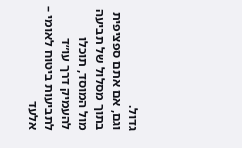גדול.
וגם, אם אתם ספציפית בתוך מסלול של תביעה מול המוסד, תוכלו להעמיק דרך עו״ד לתביעות ביטוח לאומי – אלעד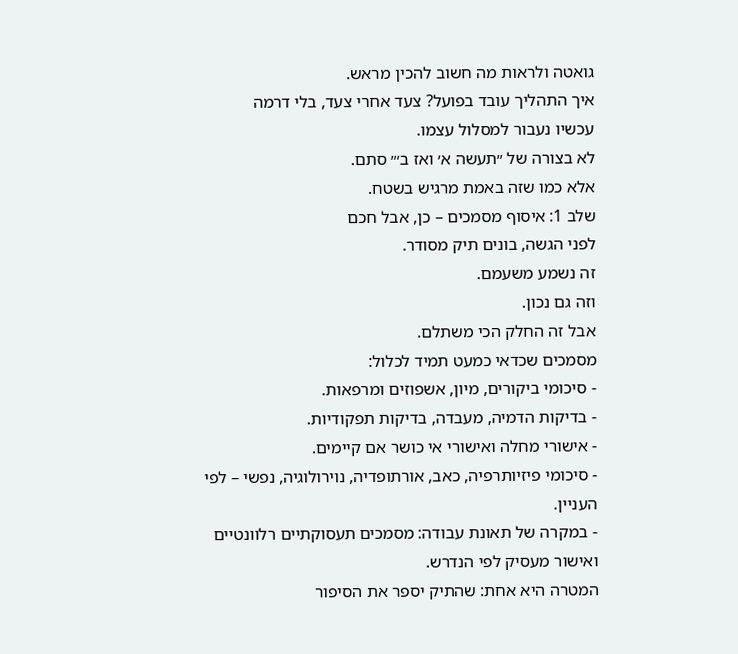גואטה ולראות מה חשוב להכין מראש.
איך התהליך עובד בפועל? צעד אחרי צעד, בלי דרמה
עכשיו נעבור למסלול עצמו.
לא בצורה של ״תעשה א׳ ואז ב׳״ סתם.
אלא כמו שזה באמת מרגיש בשטח.
שלב 1: איסוף מסמכים – כן, אבל חכם
לפני הגשה, בונים תיק מסודר.
זה נשמע משעמם.
וזה גם נכון.
אבל זה החלק הכי משתלם.
מסמכים שכדאי כמעט תמיד לכלול:
- סיכומי ביקורים, מיון, אשפוזים ומרפאות.
- בדיקות הדמיה, מעבדה, בדיקות תפקודיות.
- אישורי מחלה ואישורי אי כושר אם קיימים.
- סיכומי פיזיותרפיה, כאב, אורתופדיה, נוירולוגיה, נפשי – לפי העניין.
- במקרה של תאונת עבודה: מסמכים תעסוקתיים רלוונטיים ואישור מעסיק לפי הנדרש.
המטרה היא אחת: שהתיק יספר את הסיפור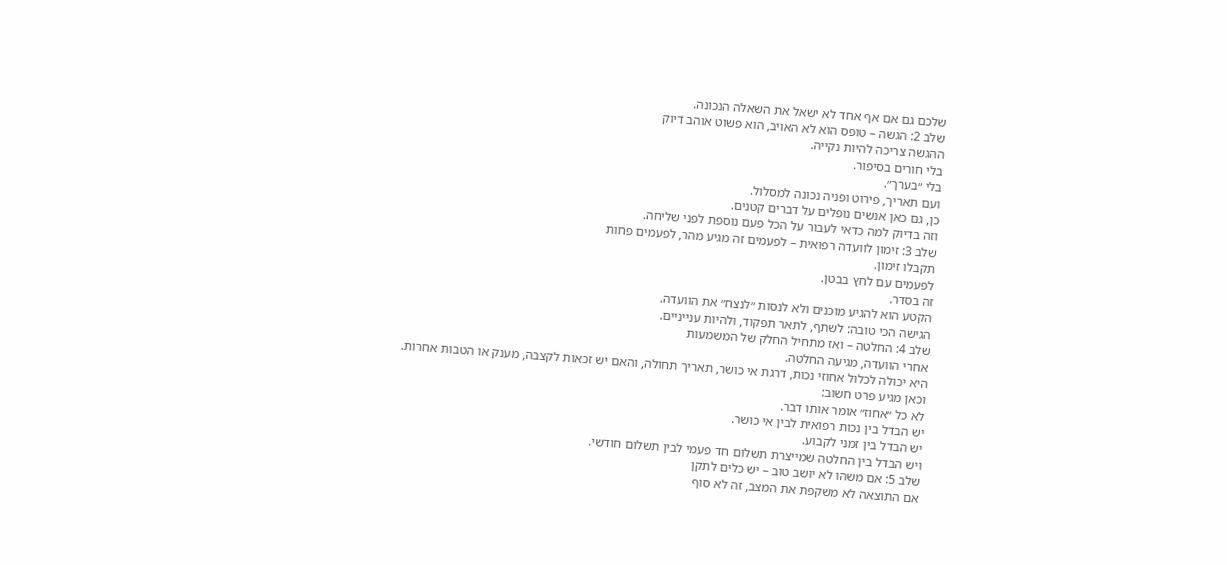שלכם גם אם אף אחד לא ישאל את השאלה הנכונה.
שלב 2: הגשה – טופס הוא לא האויב, הוא פשוט אוהב דיוק
ההגשה צריכה להיות נקייה.
בלי חורים בסיפור.
בלי ״בערך״.
ועם תאריך, פירוט ופניה נכונה למסלול.
כן, גם כאן אנשים נופלים על דברים קטנים.
וזה בדיוק למה כדאי לעבור על הכל פעם נוספת לפני שליחה.
שלב 3: זימון לוועדה רפואית – לפעמים זה מגיע מהר, לפעמים פחות
תקבלו זימון.
לפעמים עם לחץ בבטן.
זה בסדר.
הקטע הוא להגיע מוכנים ולא לנסות ״לנצח״ את הוועדה.
הגישה הכי טובה: לשתף, לתאר תפקוד, ולהיות ענייניים.
שלב 4: החלטה – ואז מתחיל החלק של המשמעות
אחרי הוועדה, מגיעה החלטה.
היא יכולה לכלול אחוזי נכות, דרגת אי כושר, תאריך תחולה, והאם יש זכאות לקצבה, מענק או הטבות אחרות.
וכאן מגיע פרט חשוב:
לא כל ״אחוז״ אומר אותו דבר.
יש הבדל בין נכות רפואית לבין אי כושר.
יש הבדל בין זמני לקבוע.
ויש הבדל בין החלטה שמייצרת תשלום חד פעמי לבין תשלום חודשי.
שלב 5: אם משהו לא יושב טוב – יש כלים לתקן
אם התוצאה לא משקפת את המצב, זה לא סוף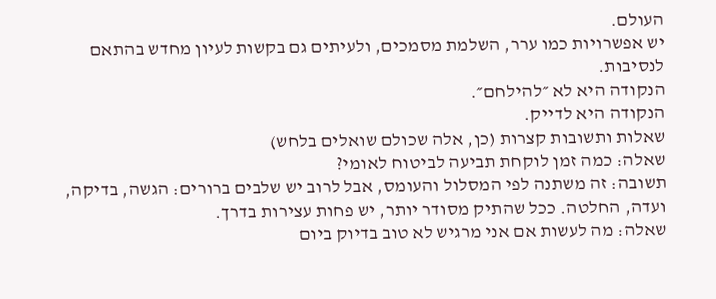העולם.
יש אפשרויות כמו ערר, השלמת מסמכים, ולעיתים גם בקשות לעיון מחדש בהתאם לנסיבות.
הנקודה היא לא ״להילחם״.
הנקודה היא לדייק.
שאלות ותשובות קצרות (כן, אלה שכולם שואלים בלחש)
שאלה: כמה זמן לוקחת תביעה לביטוח לאומי?
תשובה: זה משתנה לפי המסלול והעומס, אבל לרוב יש שלבים ברורים: הגשה, בדיקה, ועדה, החלטה. ככל שהתיק מסודר יותר, יש פחות עצירות בדרך.
שאלה: מה לעשות אם אני מרגיש לא טוב בדיוק ביום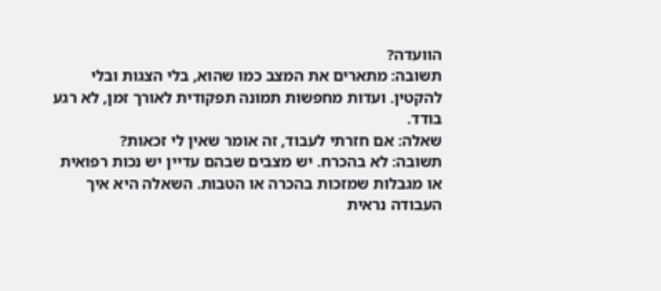הוועדה?
תשובה: מתארים את המצב כמו שהוא, בלי הצגות ובלי להקטין. ועדות מחפשות תמונה תפקודית לאורך זמן, לא רגע בודד.
שאלה: אם חזרתי לעבוד, זה אומר שאין לי זכאות?
תשובה: לא בהכרח. יש מצבים שבהם עדיין יש נכות רפואית או מגבלות שמזכות בהכרה או הטבות. השאלה היא איך העבודה נראית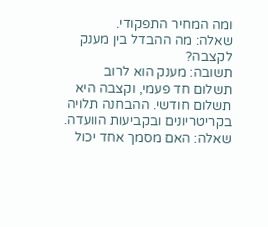ומה המחיר התפקודי.
שאלה: מה ההבדל בין מענק לקצבה?
תשובה: מענק הוא לרוב תשלום חד פעמי, וקצבה היא תשלום חודשי. ההבחנה תלויה בקריטריונים ובקביעות הוועדה.
שאלה: האם מסמך אחד יכול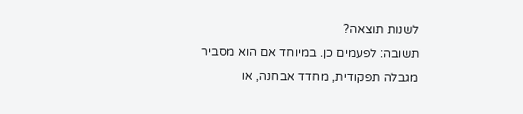לשנות תוצאה?
תשובה: לפעמים כן. במיוחד אם הוא מסביר מגבלה תפקודית, מחדד אבחנה, או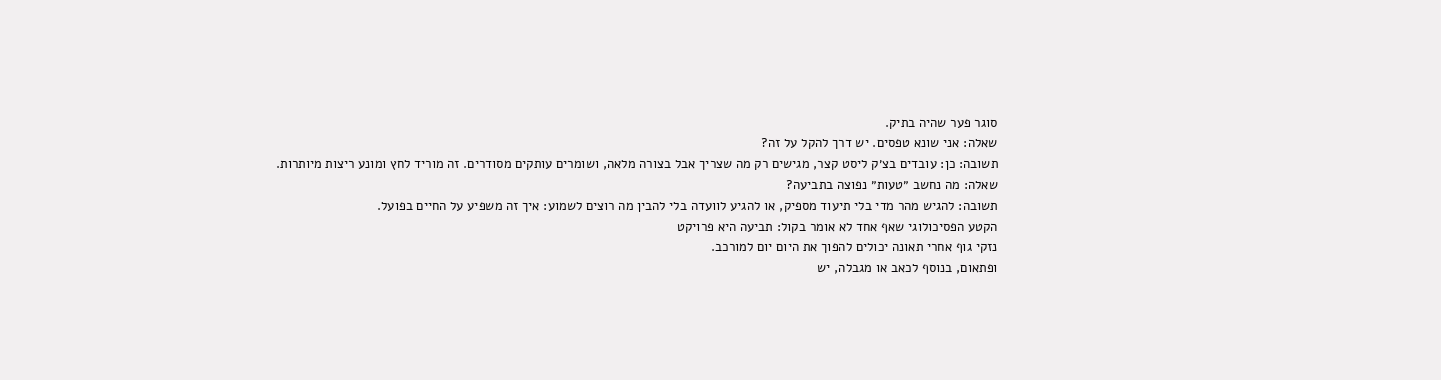סוגר פער שהיה בתיק.
שאלה: אני שונא טפסים. יש דרך להקל על זה?
תשובה: כן: עובדים בצ׳ק ליסט קצר, מגישים רק מה שצריך אבל בצורה מלאה, ושומרים עותקים מסודרים. זה מוריד לחץ ומונע ריצות מיותרות.
שאלה: מה נחשב ״טעות״ נפוצה בתביעה?
תשובה: להגיש מהר מדי בלי תיעוד מספיק, או להגיע לוועדה בלי להבין מה רוצים לשמוע: איך זה משפיע על החיים בפועל.
הקטע הפסיכולוגי שאף אחד לא אומר בקול: תביעה היא פרויקט
נזקי גוף אחרי תאונה יכולים להפוך את היום יום למורכב.
ופתאום, בנוסף לכאב או מגבלה, יש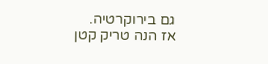גם בירוקרטיה.
אז הנה טריק קטן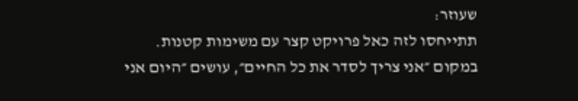שעוזר:
תתייחסו לזה כאל פרויקט קצר עם משימות קטנות.
במקום ״אני צריך לסדר את כל החיים״, עושים ״היום אני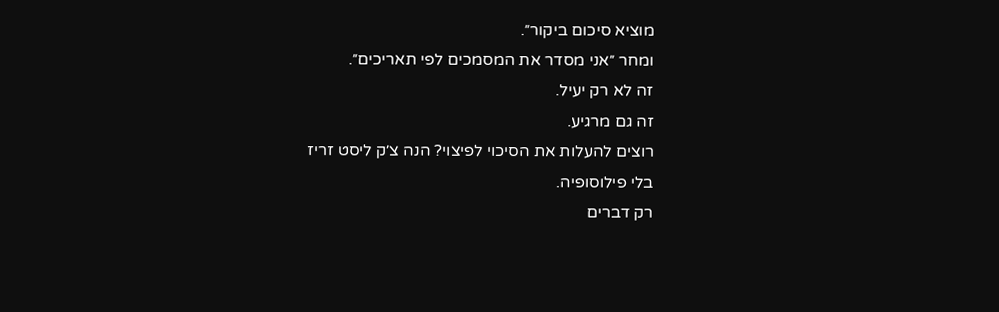מוציא סיכום ביקור״.
ומחר ״אני מסדר את המסמכים לפי תאריכים״.
זה לא רק יעיל.
זה גם מרגיע.
רוצים להעלות את הסיכוי לפיצוי? הנה צ׳ק ליסט זריז
בלי פילוסופיה.
רק דברים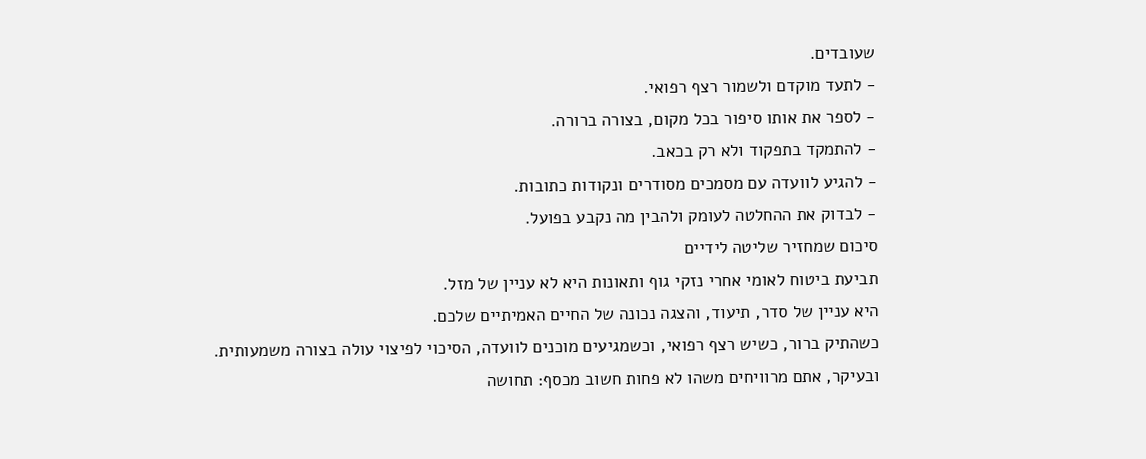שעובדים.
- לתעד מוקדם ולשמור רצף רפואי.
- לספר את אותו סיפור בכל מקום, בצורה ברורה.
- להתמקד בתפקוד ולא רק בכאב.
- להגיע לוועדה עם מסמכים מסודרים ונקודות כתובות.
- לבדוק את ההחלטה לעומק ולהבין מה נקבע בפועל.
סיכום שמחזיר שליטה לידיים
תביעת ביטוח לאומי אחרי נזקי גוף ותאונות היא לא עניין של מזל.
היא עניין של סדר, תיעוד, והצגה נכונה של החיים האמיתיים שלכם.
כשהתיק ברור, כשיש רצף רפואי, וכשמגיעים מוכנים לוועדה, הסיכוי לפיצוי עולה בצורה משמעותית.
ובעיקר, אתם מרוויחים משהו לא פחות חשוב מכסף: תחושה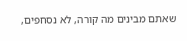שאתם מבינים מה קורה, לא נסחפים,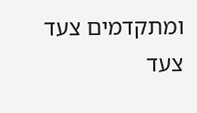ומתקדמים צעד צעד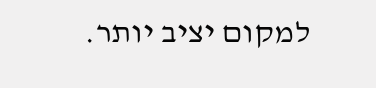למקום יציב יותר.